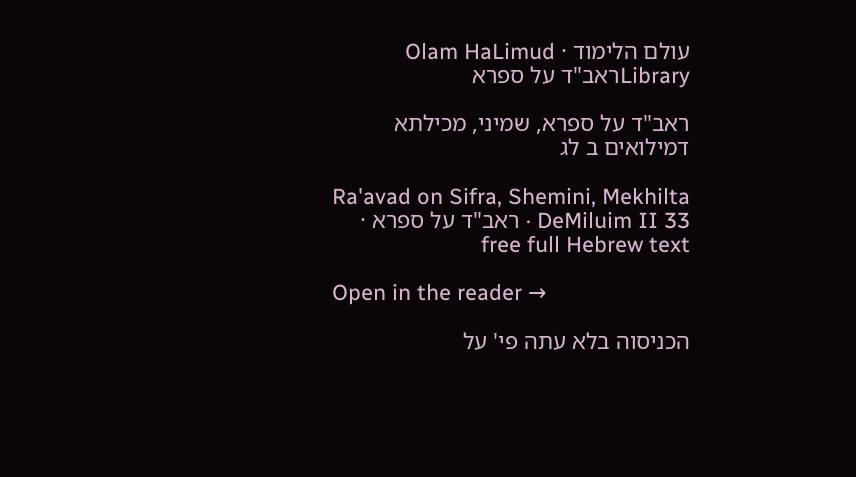עולם הלימוד · Olam HaLimud
Libraryראב"ד על ספרא

ראב"ד על ספרא, שמיני, מכילתא דמילואים ב לג

Ra'avad on Sifra, Shemini, Mekhilta DeMiluim II 33 · ראב"ד על ספרא · free full Hebrew text

Open in the reader →

הכניסוה בלא עתה פי' על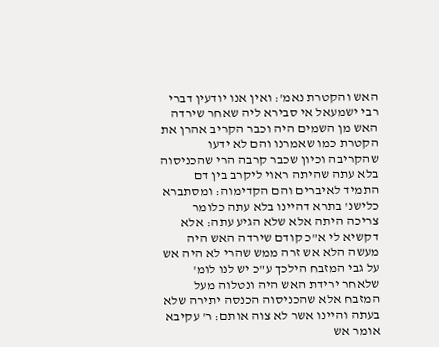האש והקטרת נאמ': ואין אנו יודעין דברי רבי ישמעאל אי סבירא ליה שאחר שירדה האש מן השמים היה וכבר הקריב אהרן את הקטרת כמו שאמרנו והם לא ידעו שהקריבה וכיון שכבר קרבה הרי שהכניסוה בלא עתה שהיתה ראוי ליקרב בין דם התמיד לאיברים והם הקדימוה: ומסתברא כלישנ' בתרא דהיינו בלא עתה כלומר צריכה היתה אלא שלא הגיע עתה: אלא דקשיא לי א"כ קודם שירדה האש היה מעשה הלא אש זרה ממש שהרי לא היה אש על גבי המזבח הילכך ע"כ יש לנו לומ' שלאחר ירידת האש היה ונטלוה מעל המזבח אלא שהכניסוה הכנסה יתירה שלא בעתה והיינו אשר לא צוה אותם: ר' עקיבא אומר אש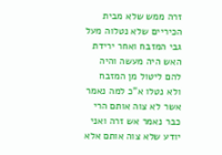זרה ממש שלא מבית הכיריים שלא נטלוה מעל גבי המזבח ואחר ירידת האש היה מעשה והיה להם ליטול מן המזבח ולא נטלו א"כ למה נאמר אשר לא צוה אותם הרי כבר נאמר אש זרה ואני יודע שלא צוה אותם אלא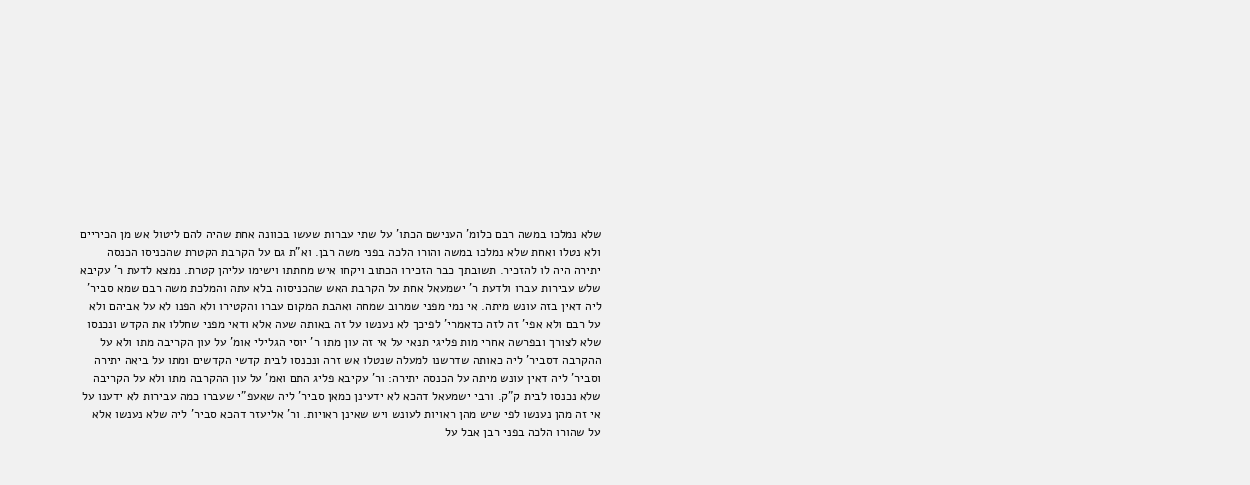שלא נמלכו במשה רבם כלומ' הענישם הכתו' על שתי עברות שעשו בכוונה אחת שהיה להם ליטול אש מן הכיריים ולא נטלו ואחת שלא נמלכו במשה והורו הלכה בפני משה רבן. וא"ת גם על הקרבת הקטרת שהכניסו הכנסה יתירה היה לו להזכיר. תשובתך כבר הזכירו הכתוב ויקחו איש מחתתו וישימו עליהן קטרת. נמצא לדעת ר' עקיבא שלש עבירות עברו ולדעת ר' ישמעאל אחת על הקרבת האש שהכניסוה בלא עתה והמלכת משה רבם שמא סביר' ליה דאין בזה עונש מיתה. אי נמי מפני שמרוב שמחה ואהבת המקום עברו והקטירו ולא הפנו לא על אביהם ולא על רבם ולא אפי' זה לזה כדאמרי' לפיכך לא נענשו על זה באותה שעה אלא ודאי מפני שחללו את הקדש ונכנסו שלא לצורך ובפרשה אחרי מות פליגי תנאי על אי זה עון מתו ר' יוסי הגלילי אומ' על עון הקריבה מתו ולא על ההקרבה דסביר' ליה כאותה שדרשנו למעלה שנטלו אש זרה ונכנסו לבית קדשי הקדשים ומתו על ביאה יתירה וסביר' ליה דאין עונש מיתה על הכנסה יתירה: ור' עקיבא פליג התם ואמ' על עון ההקרבה מתו ולא על הקריבה שלא נכנסו לבית ק"ק. ורבי ישמעאל דהכא לא ידעינן כמאן סביר' ליה שאעפ"י שעברו כמה עבירות לא ידענו על אי זה מהן נענשו לפי שיש מהן ראויות לעונש ויש שאינן ראויות. ור' אליעזר דהכא סביר' ליה שלא נענשו אלא על שהורו הלכה בפני רבן אבל על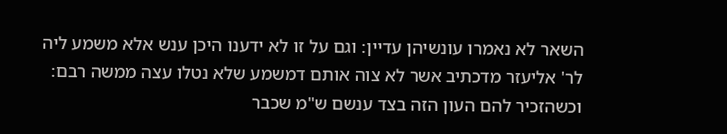השאר לא נאמרו עונשיהן עדיין: וגם על זו לא ידענו היכן ענש אלא משמע ליה לר' אליעזר מדכתיב אשר לא צוה אותם דמשמע שלא נטלו עצה ממשה רבם: וכשהזכיר להם העון הזה בצד ענשם ש"מ שכבר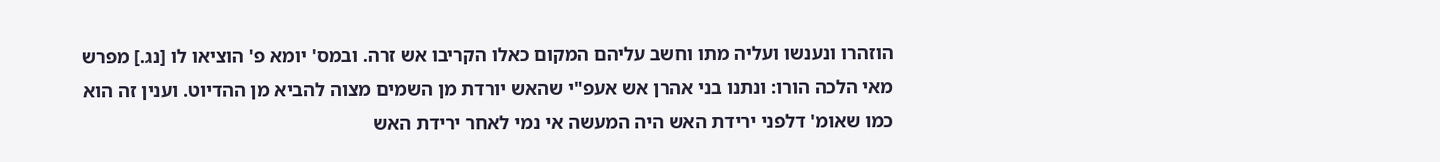הוזהרו ונענשו ועליה מתו וחשב עליהם המקום כאלו הקריבו אש זרה. ובמס' יומא פ' הוציאו לו [נג.] מפרש מאי הלכה הורו: ונתנו בני אהרן אש אעפ"י שהאש יורדת מן השמים מצוה להביא מן ההדיוט. וענין זה הוא כמו שאומ' דלפני ירידת האש היה המעשה אי נמי לאחר ירידת האש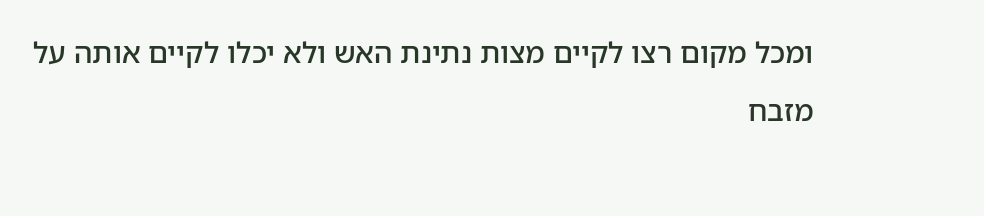ומכל מקום רצו לקיים מצות נתינת האש ולא יכלו לקיים אותה על מזבח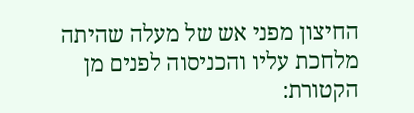החיצון מפני אש של מעלה שהיתה מלחכת עליו והכניסוה לפנים מן הקטורת: